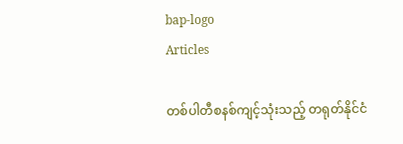bap-logo
Articles

တစ်ပါတီစနစ်ကျင့်သုံးသည့် တရုတ်နိုင်ငံ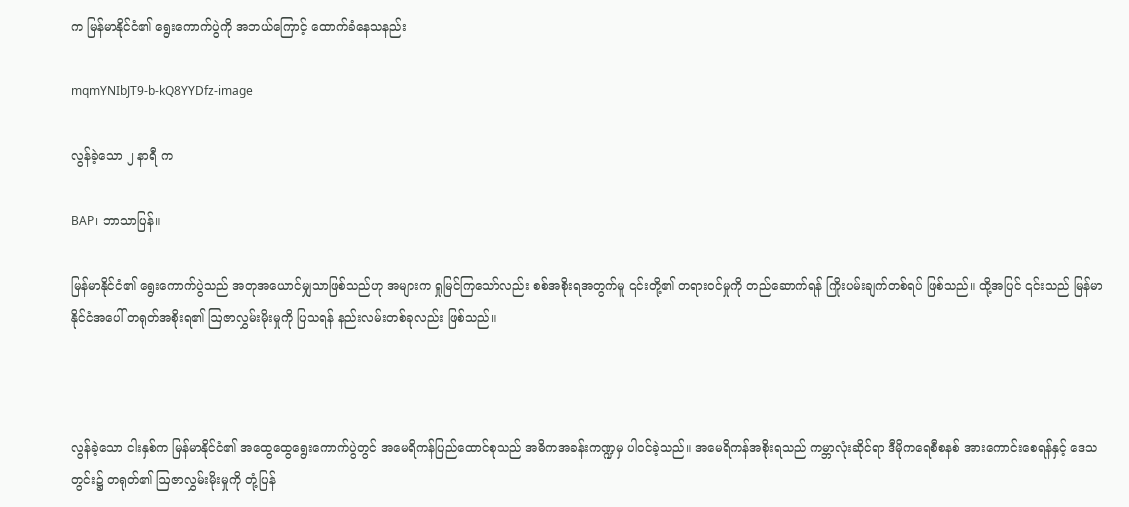က မြန်မာနိုင်ငံ၏ ရွေးကောက်ပွဲကို အဘယ်ကြောင့် ထောက်ခံနေသနည်း

mqmYNIbJT9-b-kQ8YYDfz-image

လွန်ခဲ့သော ၂ နာရီ က

BAP၊ ဘာသာပြန်။

မြန်မာနိုင်ငံ၏ ရွေးကောက်ပွဲသည် အတုအယောင်မျှသာဖြစ်သည်ဟု အများက ရှုမြင်ကြသော်လည်း စစ်အစိုးရအတွက်မူ ၎င်းတို့၏ တရားဝင်မှုကို တည်ဆောက်ရန် ကြိုးပမ်းချက်တစ်ရပ် ဖြစ်သည်။ ထို့အပြင် ၎င်းသည် မြန်မာနိုင်ငံအပေါ် တရုတ်အစိုးရ၏ ဩဇာလွှမ်းမိုးမှုကို ပြသရန် နည်းလမ်းတစ်ခုလည်း ဖြစ်သည်။



လွန်ခဲ့သော ငါးနှစ်က မြန်မာနိုင်ငံ၏ အထွေထွေရွေးကောက်ပွဲတွင် အမေရိကန်ပြည်ထောင်စုသည် အဓိကအခန်းကဏ္ဍမှ ပါဝင်ခဲ့သည်။ အမေရိကန်အစိုးရသည် ကမ္ဘာလုံးဆိုင်ရာ ဒီမိုကရေစီစနစ် အားကောင်းစေရန်နှင့် ဒေသတွင်း၌ တရုတ်၏ ဩဇာလွှမ်းမိုးမှုကို တုံ့ပြန်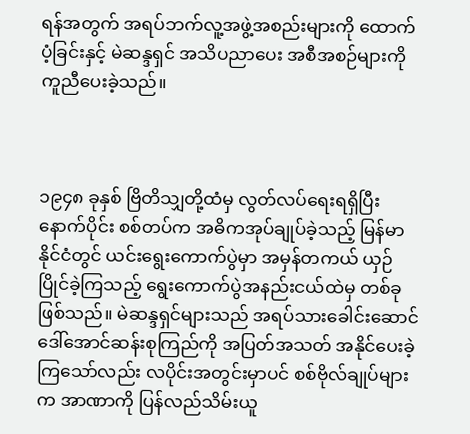ရန်အတွက် အရပ်ဘက်လူ့အဖွဲ့အစည်းများကို ထောက်ပံ့ခြင်းနှင့် မဲဆန္ဒရှင် အသိပညာပေး အစီအစဉ်များကို ကူညီပေးခဲ့သည်။



၁၉၄၈ ခုနှစ် ဗြိတိသျှတို့ထံမှ လွတ်လပ်ရေးရရှိပြီးနောက်ပိုင်း စစ်တပ်က အဓိကအုပ်ချုပ်ခဲ့သည့် မြန်မာနိုင်ငံတွင် ယင်းရွေးကောက်ပွဲမှာ အမှန်တကယ် ယှဉ်ပြိုင်ခဲ့ကြသည့် ရွေးကောက်ပွဲအနည်းငယ်ထဲမှ တစ်ခုဖြစ်သည်။ မဲဆန္ဒရှင်များသည် အရပ်သားခေါင်းဆောင် ဒေါ်အောင်ဆန်းစုကြည်ကို အပြတ်အသတ် အနိုင်ပေးခဲ့ကြသော်လည်း လပိုင်းအတွင်းမှာပင် စစ်ဗိုလ်ချုပ်များက အာဏာကို ပြန်လည်သိမ်းယူ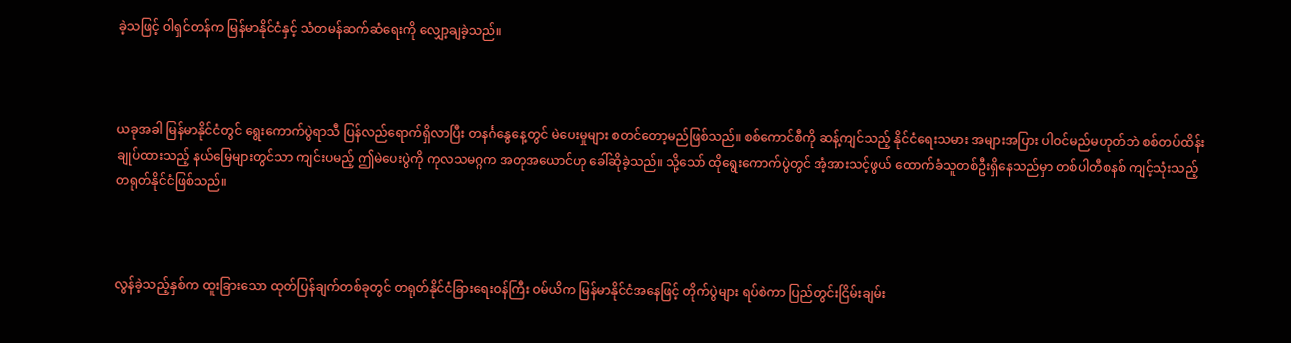ခဲ့သဖြင့် ဝါရှင်တန်က မြန်မာနိုင်ငံနှင့် သံတမန်ဆက်ဆံရေးကို လျှော့ချခဲ့သည်။



ယခုအခါ မြန်မာနိုင်ငံတွင် ရွေးကောက်ပွဲရာသီ ပြန်လည်ရောက်ရှိလာပြီး တနင်္ဂနွေနေ့တွင် မဲပေးမှုများ စတင်တော့မည်ဖြစ်သည်။ စစ်ကောင်စီကို ဆန့်ကျင်သည့် နိုင်ငံရေးသမား အများအပြား ပါဝင်မည်မဟုတ်ဘဲ စစ်တပ်ထိန်းချုပ်ထားသည့် နယ်မြေများတွင်သာ ကျင်းပမည့် ဤမဲပေးပွဲကို ကုလသမဂ္ဂက အတုအယောင်ဟု ခေါ်ဆိုခဲ့သည်။ သို့သော် ထိုရွေးကောက်ပွဲတွင် အံ့အားသင့်ဖွယ် ထောက်ခံသူတစ်ဦးရှိနေသည်မှာ တစ်ပါတီစနစ် ကျင့်သုံးသည့် တရုတ်နိုင်ငံဖြစ်သည်။



လွန်ခဲ့သည့်နှစ်က ထူးခြားသော ထုတ်ပြန်ချက်တစ်ခုတွင် တရုတ်နိုင်ငံခြားရေးဝန်ကြီး ဝမ်ယိက မြန်မာနိုင်ငံအနေဖြင့် တိုက်ပွဲများ ရပ်စဲကာ ပြည်တွင်းငြိမ်းချမ်း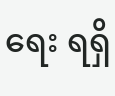ရေး ရရှိ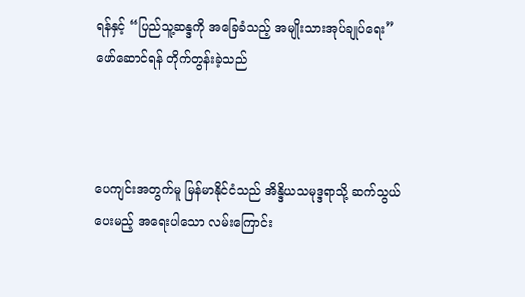ရန်နှင့် “ပြည်သူ့ဆန္ဒကို အခြေခံသည့် အမျိုးသားအုပ်ချုပ်ရေး” ဖော်ဆောင်ရန် တိုက်တွန်းခဲ့သည်



ပေကျင်းအတွက်မူ မြန်မာနိုင်ငံသည် အိန္ဒိယသမုဒ္ဒရာသို့ ဆက်သွယ်ပေးမည့် အရေးပါသော လမ်းကြောင်း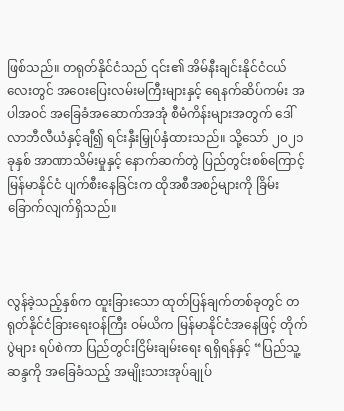ဖြစ်သည်။ တရုတ်နိုင်ငံသည် ၎င်း၏ အိမ်နီးချင်းနိုင်ငံငယ်လေးတွင် အဝေးပြေးလမ်းမကြီးများနှင့် ရေနက်ဆိပ်ကမ်း အပါအဝင် အခြေခံအဆောက်အအုံ စီမံကိန်းများအတွက် ဒေါ်လာဘီလီယံနှင့်ချီ၍ ရင်းနှီးမြှုပ်နှံထားသည်။ သို့သော် ၂၀၂၁ ခုနှစ် အာဏာသိမ်းမှုနှင့် နောက်ဆက်တွဲ ပြည်တွင်းစစ်ကြောင့် မြန်မာနိုင်ငံ ပျက်စီးနေခြင်းက ထိုအစီအစဉ်များကို ခြိမ်းခြောက်လျက်ရှိသည်။



လွန်ခဲ့သည့်နှစ်က ထူးခြားသော ထုတ်ပြန်ချက်တစ်ခုတွင် တရုတ်နိုင်ငံခြားရေးဝန်ကြီး ဝမ်ယိက မြန်မာနိုင်ငံအနေဖြင့် တိုက်ပွဲများ ရပ်စဲကာ ပြည်တွင်းငြိမ်းချမ်းရေး ရရှိရန်နှင့် “ပြည်သူ့ဆန္ဒကို အခြေခံသည့် အမျိုးသားအုပ်ချုပ်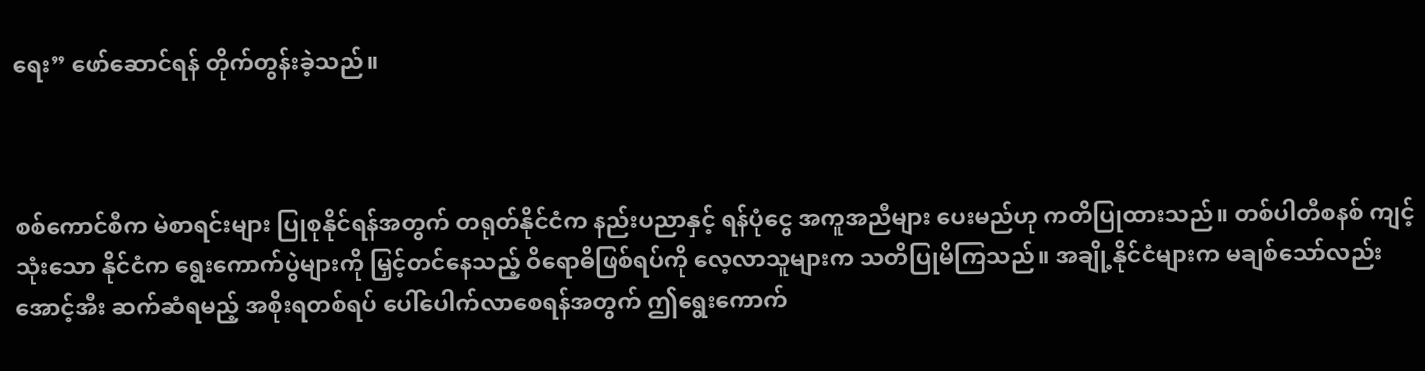ရေး” ဖော်ဆောင်ရန် တိုက်တွန်းခဲ့သည်။



စစ်ကောင်စီက မဲစာရင်းများ ပြုစုနိုင်ရန်အတွက် တရုတ်နိုင်ငံက နည်းပညာနှင့် ရန်ပုံငွေ အကူအညီများ ပေးမည်ဟု ကတိပြုထားသည်။ တစ်ပါတီစနစ် ကျင့်သုံးသော နိုင်ငံက ရွေးကောက်ပွဲများကို မြှင့်တင်နေသည့် ဝိရောဓိဖြစ်ရပ်ကို လေ့လာသူများက သတိပြုမိကြသည်။ အချို့နိုင်ငံများက မချစ်သော်လည်း အောင့်အီး ဆက်ဆံရမည့် အစိုးရတစ်ရပ် ပေါ်ပေါက်လာစေရန်အတွက် ဤရွေးကောက်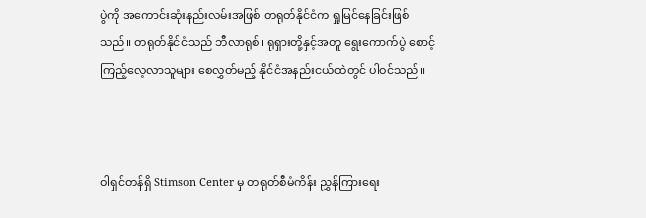ပွဲကို အကောင်းဆုံးနည်းလမ်းအဖြစ် တရုတ်နိုင်ငံက ရှုမြင်နေခြင်းဖြစ်သည်။ တရုတ်နိုင်ငံသည် ဘီလာရုစ်၊ ရုရှားတို့နှင့်အတူ ရွေးကောက်ပွဲ စောင့်ကြည့်လေ့လာသူများ စေလွှတ်မည့် နိုင်ငံအနည်းငယ်ထဲတွင် ပါဝင်သည်။



ဝါရှင်တန်ရှိ Stimson Center မှ တရုတ်စီမံကိန်း ညွှန်ကြားရေး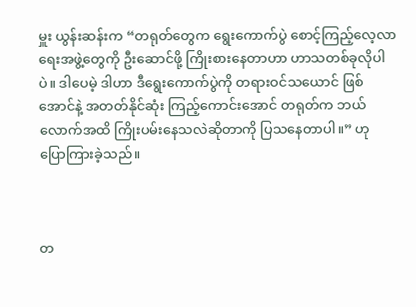မှူး ယွန်းဆန်းက “တရုတ်တွေက ရွေးကောက်ပွဲ စောင့်ကြည့်လေ့လာရေးအဖွဲ့တွေကို ဦးဆောင်ဖို့ ကြိုးစားနေတာဟာ ဟာသတစ်ခုလိုပါပဲ။ ဒါပေမဲ့ ဒါဟာ ဒီရွေးကောက်ပွဲကို တရားဝင်သယောင် ဖြစ်အောင်နဲ့ အတတ်နိုင်ဆုံး ကြည့်ကောင်းအောင် တရုတ်က ဘယ်လောက်အထိ ကြိုးပမ်းနေသလဲဆိုတာကို ပြသနေတာပါ။” ဟု ပြောကြားခဲ့သည်။



တ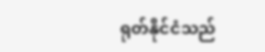ရုတ်နိုင်ငံသည်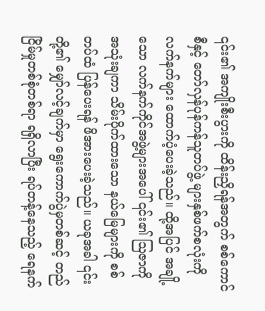၎င်း၏ အကျိုးစီးပွားကို ထိန်းညှိရန်အတွက် စစ်ကောင်စီနှင့် တော်လှန်ပုန်ကန်သူတပ်ဖွဲ့ များနှစ်ဖက်စလုံးကို လက်နက်များ ထောက်ပံ့ပေးခဲ့သည်။ ထို့အပြင် အချို့သော လက်နက်ကိုင်အဖွဲ့များအပေါ် ၎င်း၏ ဩဇာကို အသုံးချကာ သိမ်းပိုက်ထားသော နယ်မြေများကို စစ်တပ်ထံ ပြန်ပေးရန် ဖိအားပေးခဲ့သည်။ ယခုအခါ ၎င်းတို့၏ မျှော်လင့်ချက်မှာ ရွေးကောက်ပွဲမှတစ်ဆင့် တည်ငြိမ်မှုတစ်စုံတစ်ရာ ရရှိလာပြီး ရပ်တန့်နေသည့် ရေနက်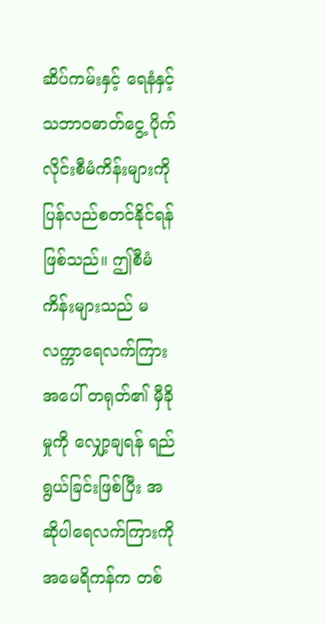ဆိပ်ကမ်းနှင့် ရေနံနှင့် သဘာဝဓာတ်ငွေ့ ပိုက်လိုင်းစီမံကိန်းများကို ပြန်လည်စတင်နိုင်ရန် ဖြစ်သည်။ ဤစီမံကိန်းများသည် မလက္ကာရေလက်ကြားအပေါ် တရုတ်၏ မှီခိုမှုကို လျှော့ချရန် ရည်ရွယ်ခြင်းဖြစ်ပြီး အဆိုပါရေလက်ကြားကို အမေရိကန်က တစ်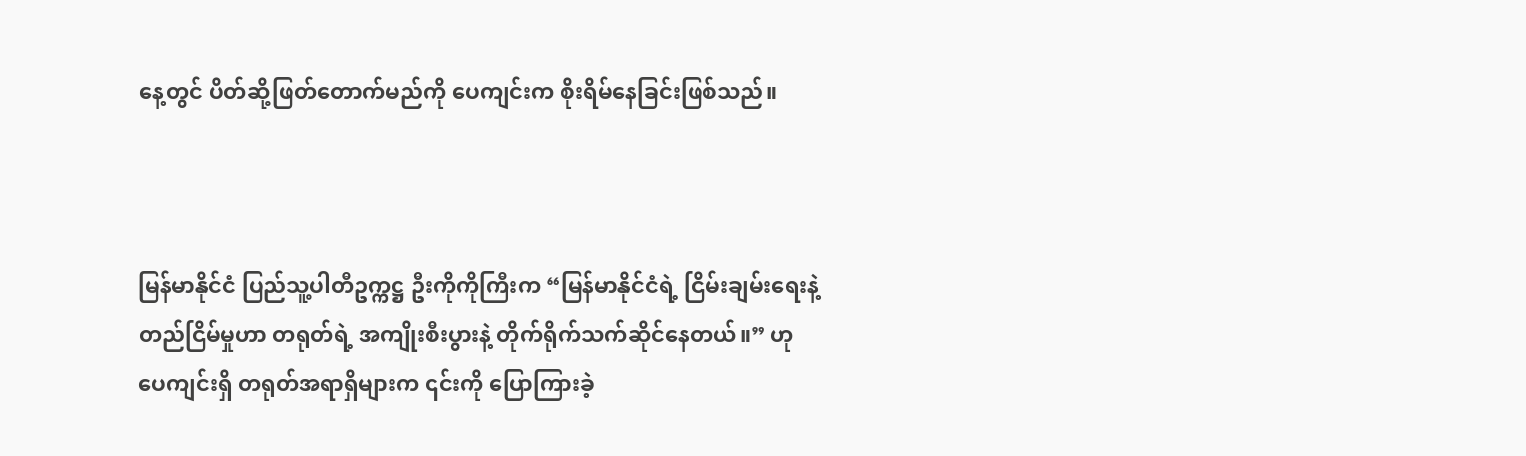နေ့တွင် ပိတ်ဆို့ဖြတ်တောက်မည်ကို ပေကျင်းက စိုးရိမ်နေခြင်းဖြစ်သည်။



မြန်မာနိုင်ငံ ပြည်သူ့ပါတီဥက္ကဋ္ဌ ဦးကိုကိုကြီးက “မြန်မာနိုင်ငံရဲ့ ငြိမ်းချမ်းရေးနဲ့ တည်ငြိမ်မှုဟာ တရုတ်ရဲ့ အကျိုးစီးပွားနဲ့ တိုက်ရိုက်သက်ဆိုင်နေတယ်။” ဟု ပေကျင်းရှိ တရုတ်အရာရှိများက ၎င်းကို ပြောကြားခဲ့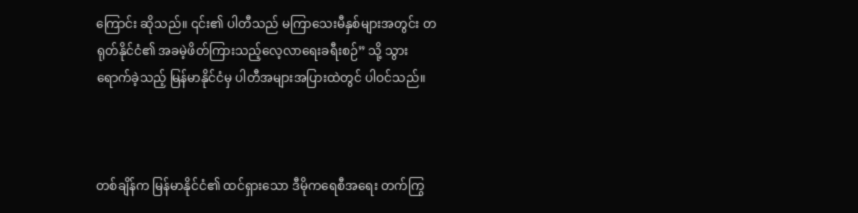ကြောင်း ဆိုသည်။ ၎င်း၏ ပါတီသည် မကြာသေးမီနှစ်များအတွင်း တရုတ်နိုင်ငံ၏ အခမဲ့ဖိတ်ကြားသည့်လေ့လာရေးခရီးစဉ်” သို့ သွားရောက်ခဲ့သည့် မြန်မာနိုင်ငံမှ ပါတီအများအပြားထဲတွင် ပါဝင်သည်။



တစ်ချိန်က မြန်မာနိုင်ငံ၏ ထင်ရှားသော ဒီမိုကရေစီအရေး တက်ကြွ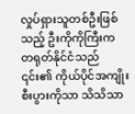လှုပ်ရှားသူတစ်ဦးဖြစ်သည့် ဦးကိုကိုကြီးက တရုတ်နိုင်ငံသည် ၎င်း၏ ကိုယ်ပိုင်အကျိုးစီးပွားကိုသာ သိသိသာ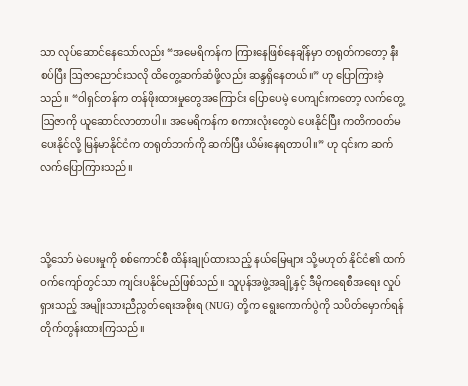သာ လုပ်ဆောင်နေသော်လည်း “အမေရိကန်က ကြားနေဖြစ်နေချိန်မှာ တရုတ်ကတော့ နီးစပ်ပြီး ဩဇာညောင်းသလို ထိတွေ့ဆက်ဆံဖို့လည်း ဆန္ဒရှိနေတယ်။” ဟု ပြောကြားခဲ့သည်။ “ဝါရှင်တန်က တန်ဖိုးထားမှုတွေအကြောင်း ပြောပေမဲ့ ပေကျင်းကတော့ လက်တွေ့ဩဇာကို ယူဆောင်လာတာပါ။ အမေရိကန်က စကားလုံးတွေပဲ ပေးနိုင်ပြီး ကတိကဝတ်မပေးနိုင်လို့ မြန်မာနိုင်ငံက တရုတ်ဘက်ကို ဆက်ပြီး ယိမ်းနေရတာပါ။” ဟု ၎င်းက ဆက်လက်ပြောကြားသည်။



သို့သော် မဲပေးမှုကို စစ်ကောင်စီ ထိန်းချုပ်ထားသည့် နယ်မြေများ သို့မဟုတ် နိုင်ငံ၏ ထက်ဝက်ကျော်တွင်သာ ကျင်းပနိုင်မည်ဖြစ်သည်။ သူပုန်အဖွဲ့အချို့နှင့် ဒီမိုကရေစီအရေး လှုပ်ရှားသည့် အမျိုးသားညီညွတ်ရေးအစိုးရ (NUG) တို့က ရွေးကောက်ပွဲကို သပိတ်မှောက်ရန် တိုက်တွန်းထားကြသည်။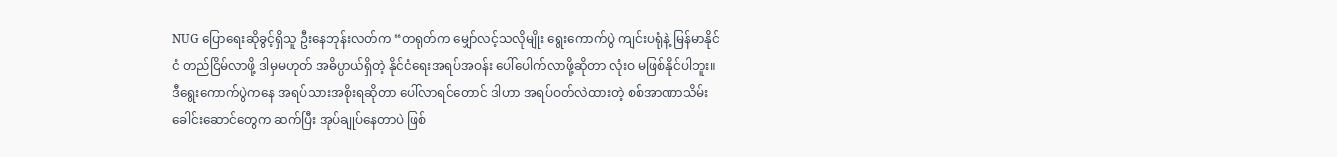NUG ပြောရေးဆိုခွင့်ရှိသူ ဦးနေဘုန်းလတ်က “တရုတ်က မျှော်လင့်သလိုမျိုး ရွေးကောက်ပွဲ ကျင်းပရုံနဲ့ မြန်မာနိုင်ငံ တည်ငြိမ်လာဖို့ ဒါမှမဟုတ် အဓိပ္ပာယ်ရှိတဲ့ နိုင်ငံရေးအရပ်အဝန်း ပေါ်ပေါက်လာဖို့ဆိုတာ လုံးဝ မဖြစ်နိုင်ပါဘူး။ ဒီရွေးကောက်ပွဲကနေ အရပ်သားအစိုးရဆိုတာ ပေါ်လာရင်တောင် ဒါဟာ အရပ်ဝတ်လဲထားတဲ့ စစ်အာဏာသိမ်းခေါင်းဆောင်တွေက ဆက်ပြီး အုပ်ချုပ်နေတာပဲ ဖြစ်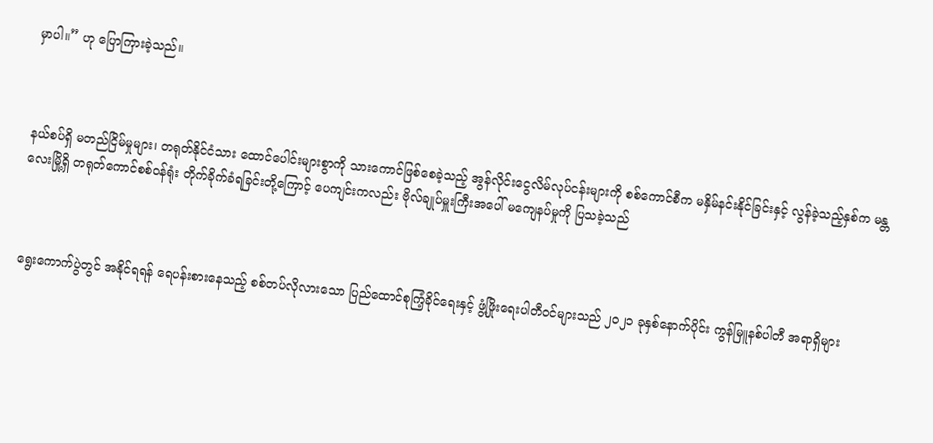မှာပါ။” ဟု ပြောကြားခဲ့သည်။



နယ်စပ်ရှိ မတည်ငြိမ်မှုများ၊ တရုတ်နိုင်ငံသား ထောင်ပေါင်းများစွာကို သားကောင်ဖြစ်စေခဲ့သည့် အွန်လိုင်းငွေလိမ်လုပ်ငန်းများကို စစ်ကောင်စီက မနှိမ်နင်းနိုင်ခြင်းနှင့် လွန်ခဲ့သည့်နှစ်က မန္တလေးမြို့ရှိ တရုတ်ကောင်စစ်ဝန်ရုံး တိုက်ခိုက်ခံရခြင်းတို့ကြောင့် ပေကျင်းကလည်း ဗိုလ်ချုပ်မှူးကြီးအပေါ် မကျေနပ်မှုကို ပြသခဲ့သည်



ရွေးကောက်ပွဲတွင် အနိုင်ရရန် ရေပန်းစားနေသည့် စစ်တပ်လိုလားသော ပြည်ထောင်စုကြံ့ခိုင်ရေးနှင့် ဖွံ့ဖြိုးရေးပါတီဝင်များသည် ၂၀၂၁ ခုနှစ်နောက်ပိုင်း ကွန်မြူနစ်ပါတီ အရာရှိများ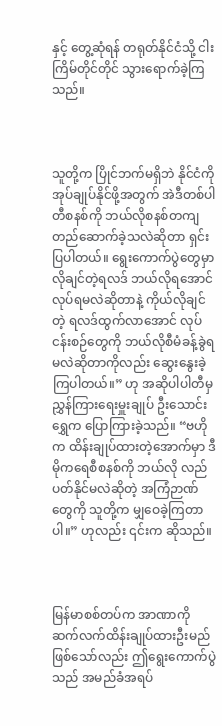နှင့် တွေ့ဆုံရန် တရုတ်နိုင်ငံသို့ ငါးကြိမ်တိုင်တိုင် သွားရောက်ခဲ့ကြသည်။



သူတို့က ပြိုင်ဘက်မရှိဘဲ နိုင်ငံကို အုပ်ချုပ်နိုင်ဖို့အတွက် အဲဒီတစ်ပါတီစနစ်ကို ဘယ်လိုစနစ်တကျ တည်ဆောက်ခဲ့သလဲဆိုတာ ရှင်းပြပါတယ်။ ရွေးကောက်ပွဲတွေမှာ လိုချင်တဲ့ရလဒ် ဘယ်လိုရအောင် လုပ်ရမလဲဆိုတာနဲ့ ကိုယ်လိုချင်တဲ့ ရလဒ်ထွက်လာအောင် လုပ်ငန်းစဉ်တွေကို ဘယ်လိုစီမံခန့်ခွဲရမလဲဆိုတာကိုလည်း ဆွေးနွေးခဲ့ကြပါတယ်။” ဟု အဆိုပါပါတီမှ ညွှန်ကြားရေးမှူးချုပ် ဦးသောင်းရွှေက ပြောကြားခဲ့သည်။ “ဗဟိုက ထိန်းချုပ်ထားတဲ့အောက်မှာ ဒီမိုကရေစီစနစ်ကို ဘယ်လို လည်ပတ်နိုင်မလဲဆိုတဲ့ အကြံဉာဏ်တွေကို သူတို့က မျှဝေခဲ့ကြတာပါ။” ဟုလည်း ၎င်းက ဆိုသည်။



မြန်မာစစ်တပ်က အာဏာကို ဆက်လက်ထိန်းချုပ်ထားဦးမည် ဖြစ်သော်လည်း ဤရွေးကောက်ပွဲသည် အမည်ခံအရပ်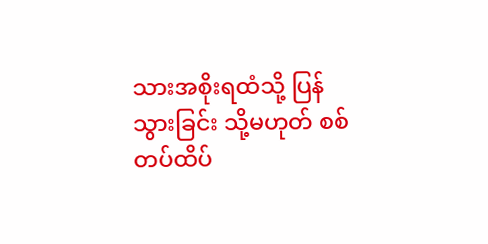သားအစိုးရထံသို့ ပြန်သွားခြင်း သို့မဟုတ် စစ်တပ်ထိပ်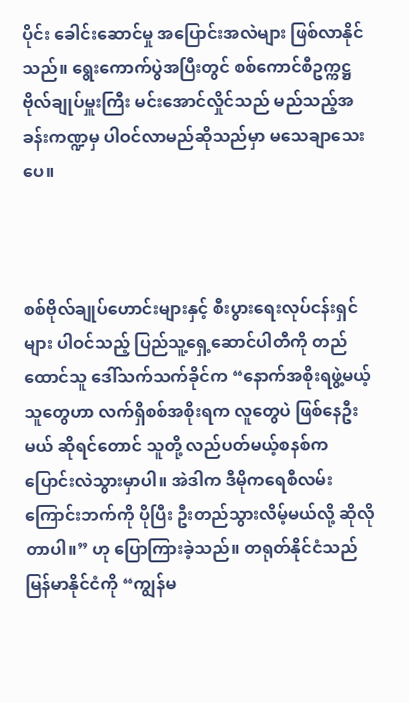ပိုင်း ခေါင်းဆောင်မှု အပြောင်းအလဲများ ဖြစ်လာနိုင်သည်။ ရွေးကောက်ပွဲအပြီးတွင် စစ်ကောင်စီဥက္ကဋ္ဌ ဗိုလ်ချုပ်မှူးကြီး မင်းအောင်လှိုင်သည် မည်သည့်အခန်းကဏ္ဍမှ ပါဝင်လာမည်ဆိုသည်မှာ မသေချာသေးပေ။



စစ်ဗိုလ်ချုပ်ဟောင်းများနှင့် စီးပွားရေးလုပ်ငန်းရှင်များ ပါဝင်သည့် ပြည်သူ့ရှေ့ဆောင်ပါတီကို တည်ထောင်သူ ဒေါ်သက်သက်ခိုင်က “နောက်အစိုးရဖွဲ့မယ့်သူတွေဟာ လက်ရှိစစ်အစိုးရက လူတွေပဲ ဖြစ်နေဦးမယ် ဆိုရင်တောင် သူတို့ လည်ပတ်မယ့်စနစ်က ပြောင်းလဲသွားမှာပါ။ အဲဒါက ဒီမိုကရေစီလမ်းကြောင်းဘက်ကို ပိုပြီး ဦးတည်သွားလိမ့်မယ်လို့ ဆိုလိုတာပါ။” ဟု ပြောကြားခဲ့သည်။ တရုတ်နိုင်ငံသည် မြန်မာနိုင်ငံကို “ကျွန်မ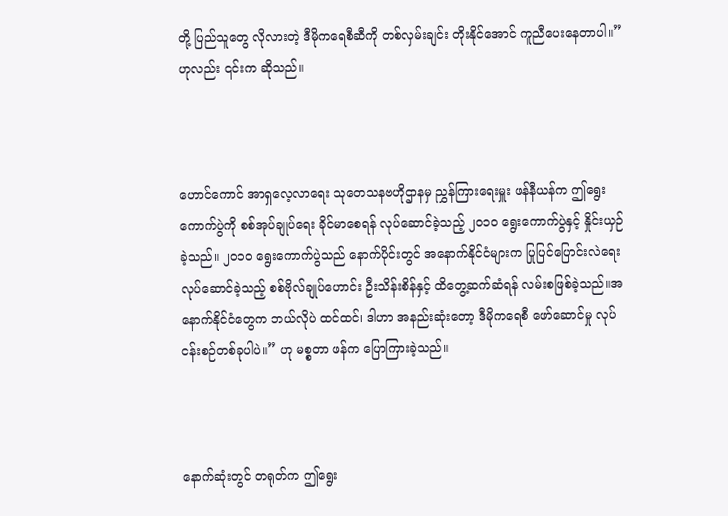တို့ ပြည်သူတွေ လိုလားတဲ့ ဒီမိုကရေစီဆီကို တစ်လှမ်းချင်း တိုးနိုင်အောင် ကူညီပေးနေတာပါ။” ဟုလည်း ၎င်းက ဆိုသည်။



ဟောင်ကောင် အာရှလေ့လာရေး သုတေသနဗဟိုဌာနမှ ညွှန်ကြားရေးမှူး ဖန်နီယန်က ဤရွေးကောက်ပွဲကို စစ်အုပ်ချုပ်ရေး ခိုင်မာစေရန် လုပ်ဆောင်ခဲ့သည့် ၂၀၁၀ ရွေးကောက်ပွဲနှင့် နှိုင်းယှဉ်ခဲ့သည်။ ၂၀၁၀ ရွေးကောက်ပွဲသည် နောက်ပိုင်းတွင် အနောက်နိုင်ငံများက ပြုပြင်ပြောင်းလဲရေး လုပ်ဆောင်ခဲ့သည့် စစ်ဗိုလ်ချုပ်ဟောင်း ဦးသိန်းစိန်နှင့် ထိတွေ့ဆက်ဆံရန် လမ်းစဖြစ်ခဲ့သည်။အနောက်နိုင်ငံတွေက ဘယ်လိုပဲ ထင်ထင်၊ ဒါဟာ အနည်းဆုံးတော့ ဒီမိုကရေစီ ဖော်ဆောင်မှု လုပ်ငန်းစဉ်တစ်ခုပါပဲ။” ဟု မစ္စတာ ဖန်က ပြောကြားခဲ့သည်။



နောက်ဆုံးတွင် တရုတ်က ဤရွေး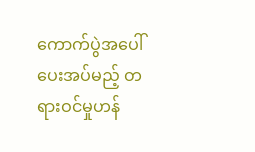ကောက်ပွဲအပေါ် ပေးအပ်မည့် တရားဝင်မှုဟန်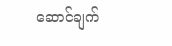ဆောင်ချက်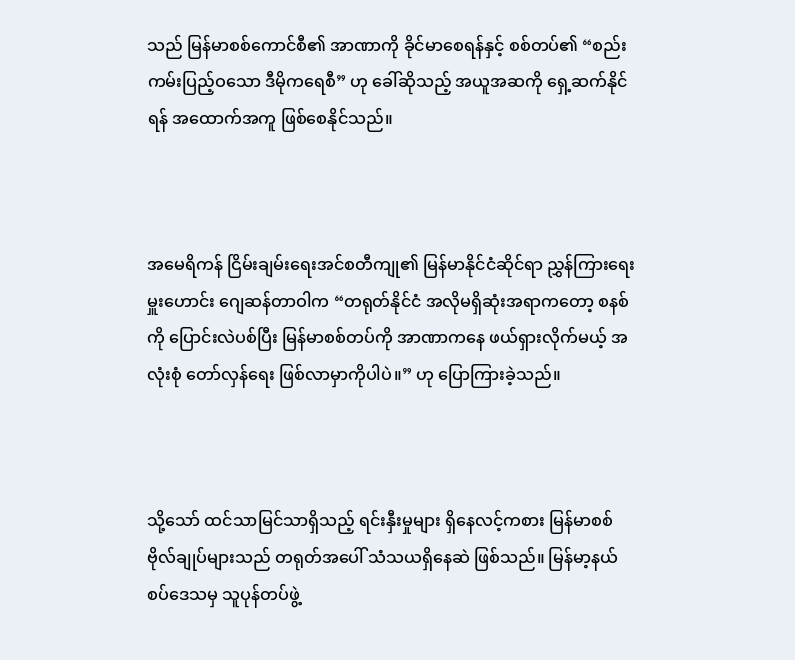သည် မြန်မာစစ်ကောင်စီ၏ အာဏာကို ခိုင်မာစေရန်နှင့် စစ်တပ်၏ “စည်းကမ်းပြည့်ဝသော ဒီမိုကရေစီ” ဟု ခေါ်ဆိုသည့် အယူအဆကို ရှေ့ဆက်နိုင်ရန် အထောက်အကူ ဖြစ်စေနိုင်သည်။



အမေရိကန် ငြိမ်းချမ်းရေးအင်စတီကျု၏ မြန်မာနိုင်ငံဆိုင်ရာ ညွှန်ကြားရေးမှူးဟောင်း ဂျေဆန်တာဝါက “တရုတ်နိုင်ငံ အလိုမရှိဆုံးအရာကတော့ စနစ်ကို ပြောင်းလဲပစ်ပြီး မြန်မာစစ်တပ်ကို အာဏာကနေ ဖယ်ရှားလိုက်မယ့် အလုံးစုံ တော်လှန်ရေး ဖြစ်လာမှာကိုပါပဲ။” ဟု ပြောကြားခဲ့သည်။



သို့သော် ထင်သာမြင်သာရှိသည့် ရင်းနှီးမှုများ ရှိနေလင့်ကစား မြန်မာစစ်ဗိုလ်ချုပ်များသည် တရုတ်အပေါ် သံသယရှိနေဆဲ ဖြစ်သည်။ မြန်မာ့နယ်စပ်ဒေသမှ သူပုန်တပ်ဖွဲ့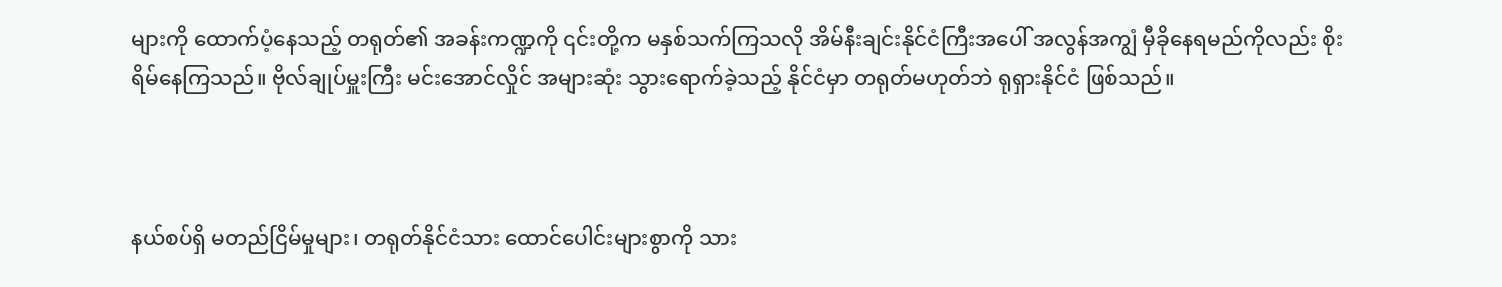များကို ထောက်ပံ့နေသည့် တရုတ်၏ အခန်းကဏ္ဍကို ၎င်းတို့က မနှစ်သက်ကြသလို အိမ်နီးချင်းနိုင်ငံကြီးအပေါ် အလွန်အကျွံ မှီခိုနေရမည်ကိုလည်း စိုးရိမ်နေကြသည်။ ဗိုလ်ချုပ်မှူးကြီး မင်းအောင်လှိုင် အများဆုံး သွားရောက်ခဲ့သည့် နိုင်ငံမှာ တရုတ်မဟုတ်ဘဲ ရုရှားနိုင်ငံ ဖြစ်သည်။



နယ်စပ်ရှိ မတည်ငြိမ်မှုများ၊ တရုတ်နိုင်ငံသား ထောင်ပေါင်းများစွာကို သား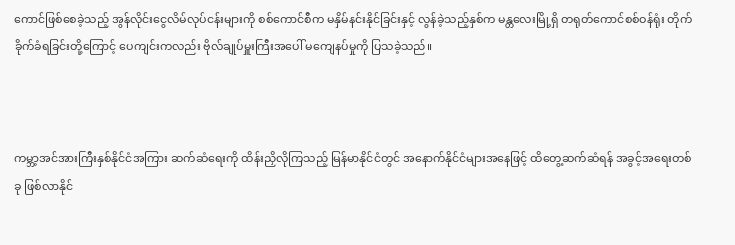ကောင်ဖြစ်စေခဲ့သည့် အွန်လိုင်းငွေလိမ်လုပ်ငန်းများကို စစ်ကောင်စီက မနှိမ်နင်းနိုင်ခြင်းနှင့် လွန်ခဲ့သည့်နှစ်က မန္တလေးမြို့ရှိ တရုတ်ကောင်စစ်ဝန်ရုံး တိုက်ခိုက်ခံရခြင်းတို့ကြောင့် ပေကျင်းကလည်း ဗိုလ်ချုပ်မှူးကြီးအပေါ် မကျေနပ်မှုကို ပြသခဲ့သည်။



ကမ္ဘာ့အင်အားကြီးနှစ်နိုင်ငံအကြား ဆက်ဆံရေးကို ထိန်းညှိလိုကြသည့် မြန်မာနိုင်ငံတွင် အနောက်နိုင်ငံများအနေဖြင့် ထိတွေ့ဆက်ဆံရန် အခွင့်အရေးတစ်ခု ဖြစ်လာနိုင်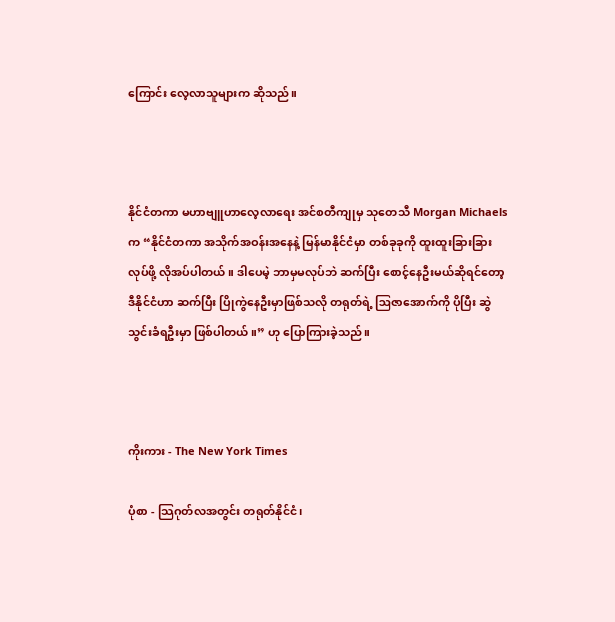ကြောင်း လေ့လာသူများက ဆိုသည်။



နိုင်ငံတကာ မဟာဗျူဟာလေ့လာရေး အင်စတီကျုမှ သုတေသီ Morgan Michaels က “နိုင်ငံတကာ အသိုက်အဝန်းအနေနဲ့ မြန်မာနိုင်ငံမှာ တစ်ခုခုကို ထူးထူးခြားခြား လုပ်ဖို့ လိုအပ်ပါတယ်။ ဒါပေမဲ့ ဘာမှမလုပ်ဘဲ ဆက်ပြီး စောင့်နေဦးမယ်ဆိုရင်တော့ ဒီနိုင်ငံဟာ ဆက်ပြီး ပြိုကွဲနေဦးမှာဖြစ်သလို တရုတ်ရဲ့ ဩဇာအောက်ကို ပိုပြီး ဆွဲသွင်းခံရဦးမှာ ဖြစ်ပါတယ်။” ဟု ပြောကြားခဲ့သည်။



ကိုးကား - The New York Times

ပုံစာ - သြဂုတ်လအတွင်း တရုတ်နိုင်ငံ၊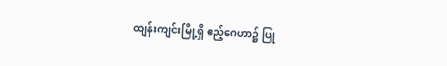ထျန်းကျင်းမြို့ရှိ ဧည့်ဂေဟာ၌ ပြု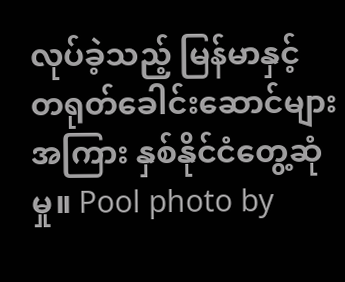လုပ်ခဲ့သည့် မြန်မာနှင့် တရုတ်ခေါင်းဆောင်များအကြား နှစ်နိုင်ငံတွေ့ဆုံမှု။ Pool photo by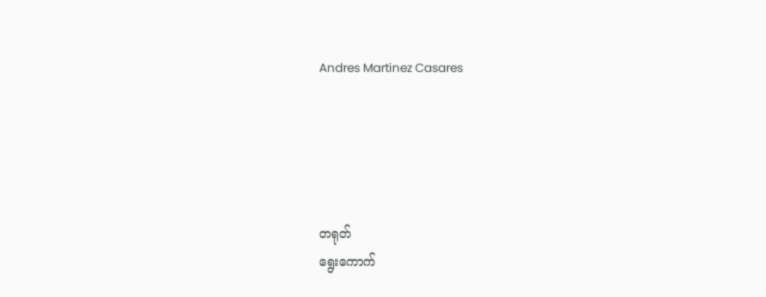Andres Martinez Casares





တရုတ်
ရွေးကောက်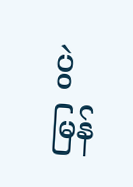ပွဲ
မြန်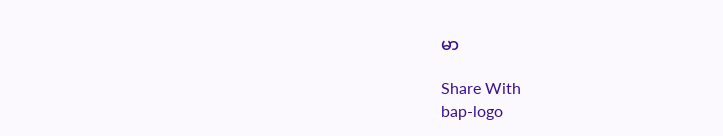မာ

Share With
bap-logo